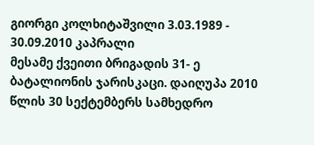გიორგი კოლხიტაშვილი 3.03.1989 - 30.09.2010 კაპრალი
მესამე ქვეითი ბრიგადის 31- ე ბატალიონის ჯარისკაცი. დაიღუპა 2010 წლის 30 სექტემბერს სამხედრო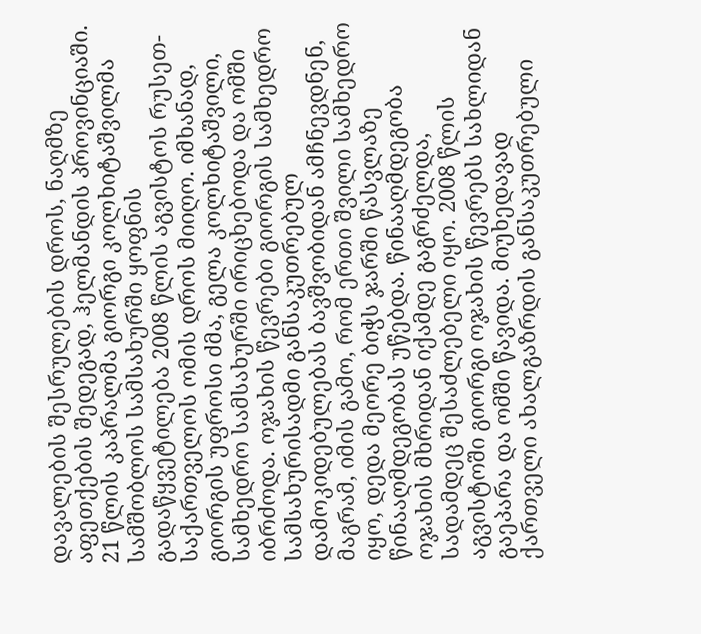დავალების შესრულების დროს, ნაღმზე აფეთქების შედეგად, ჰელმანდის პროვინციაში.
21 წლის კაპრალმა გიორგი კოლხიტაშვილმა სამშობლოს სამსახურში ყოფნის გადაწყვეტილება 2008 წლის აგვისტოს რუსეთ-საქართველოს ომის დროს მიიღო. იმხანად, გიორგის უფროსი ძმა, გელა კოლხიტაშვილი, სამხედრო სამსახურში ირიცხებოდა და ომში იბრძოდა. ოჯახის წევრები გიორგის სამხედრო სამსახურისადმი განსაკუთრებულ დამოკიდებულებას ბავშვობიდან ამჩნევდნენ, მაგრამ, იმის გამო, რომ ერთი შვილი სამხედრო იყო, დედა მეორე ბიჭს ჯარში წასვლაზე წინააღმდეგობას უწებდა. წინააღმდეგობა ოჯახის მხრიდან იქამდე გაგრძელდა, სადამდეც შესაძლებელი იყო. 2008 წლის აგვისტოში გიორგი ოჯახის წევრებს სახლიდან გაეპარა და ომში წავიდა. მიუხედავად ქართველი ახალგაზრდის განსაკუთრებული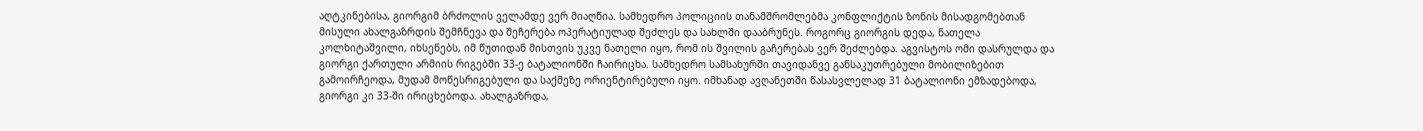აღტკინებისა, გიორგიმ ბრძოლის ველამდე ვერ მიაღწია. სამხედრო პოლიციის თანამშრომლებმა კონფლიქტის ზონის მისადგომებთან მისული ახალგაზრდის შემჩნევა და შეჩერება ოპერატიულად შეძლეს და სახლში დააბრუნეს. როგორც გიორგის დედა, ნათელა კოლხიტაშვილი, იხსენებს, იმ წუთიდან მისთვის უკვე ნათელი იყო, რომ ის შვილის გაჩერებას ვერ შეძლებდა. აგვისტოს ომი დასრულდა და გიორგი ქართული არმიის რიგებში 33-ე ბატალიონში ჩაირიცხა. სამხედრო სამსახურში თავიდანვე განსაკუთრებული მობილიზებით გამოირჩეოდა, მუდამ მოწესრიგებული და საქმეზე ორიენტირებული იყო. იმხანად ავღანეთში წასასვლელად 31 ბატალიონი ემზადებოდა, გიორგი კი 33-ში ირიცხებოდა. ახალგაზრდა,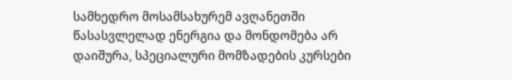სამხედრო მოსამსახურემ ავღანეთში წასასვლელად ენერგია და მონდომება არ დაიშურა, სპეციალური მომზადების კურსები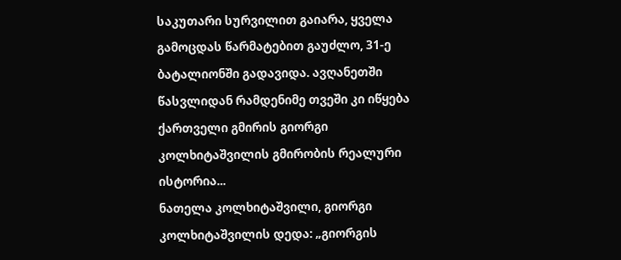საკუთარი სურვილით გაიარა, ყველა გამოცდას წარმატებით გაუძლო, 31-ე ბატალიონში გადავიდა. ავღანეთში წასვლიდან რამდენიმე თვეში კი იწყება ქართველი გმირის გიორგი კოლხიტაშვილის გმირობის რეალური ისტორია...
ნათელა კოლხიტაშვილი, გიორგი კოლხიტაშვილის დედა: „გიორგის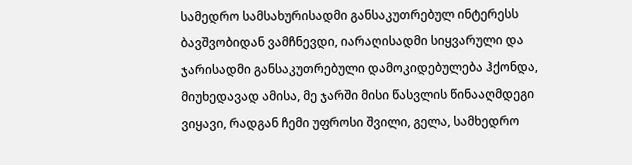სამედრო სამსახურისადმი განსაკუთრებულ ინტერესს ბავშვობიდან ვამჩნევდი, იარაღისადმი სიყვარული და ჯარისადმი განსაკუთრებული დამოკიდებულება ჰქონდა, მიუხედავად ამისა, მე ჯარში მისი წასვლის წინააღმდეგი ვიყავი, რადგან ჩემი უფროსი შვილი, გელა, სამხედრო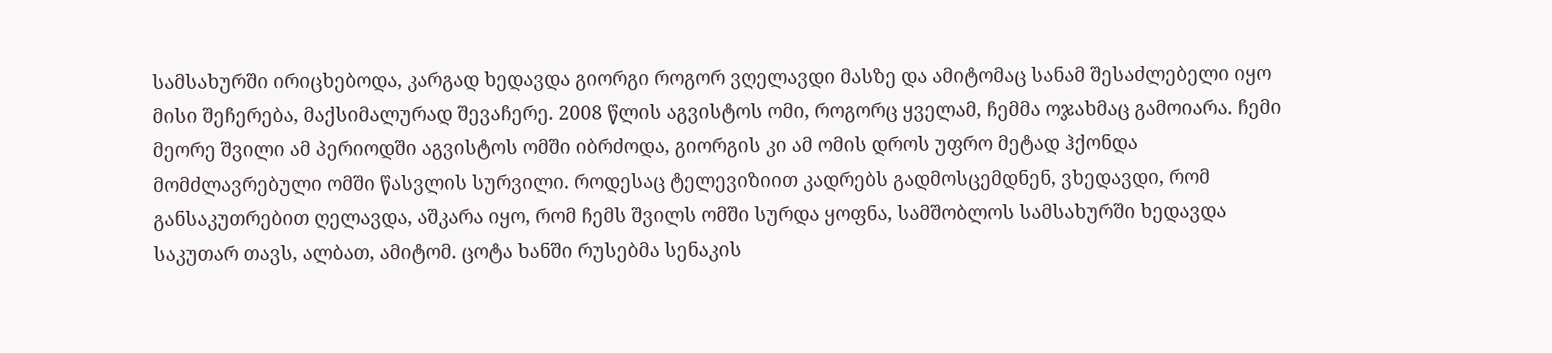სამსახურში ირიცხებოდა, კარგად ხედავდა გიორგი როგორ ვღელავდი მასზე და ამიტომაც სანამ შესაძლებელი იყო მისი შეჩერება, მაქსიმალურად შევაჩერე. 2008 წლის აგვისტოს ომი, როგორც ყველამ, ჩემმა ოჯახმაც გამოიარა. ჩემი მეორე შვილი ამ პერიოდში აგვისტოს ომში იბრძოდა, გიორგის კი ამ ომის დროს უფრო მეტად ჰქონდა მომძლავრებული ომში წასვლის სურვილი. როდესაც ტელევიზიით კადრებს გადმოსცემდნენ, ვხედავდი, რომ განსაკუთრებით ღელავდა, აშკარა იყო, რომ ჩემს შვილს ომში სურდა ყოფნა, სამშობლოს სამსახურში ხედავდა საკუთარ თავს, ალბათ, ამიტომ. ცოტა ხანში რუსებმა სენაკის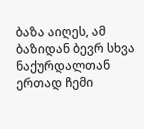ბაზა აიღეს, ამ ბაზიდან ბევრ სხვა ნაქურდალთან ერთად ჩემი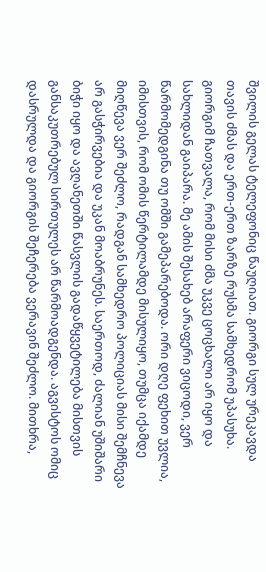შვილის გელას ტელეფონიც წაუღიათ. გიორგი სულ ურეკავდა თავის ძმას და ერთ-ერთ ზარზე რუსმა სამხედრომ უპასუხა. გიორგიმ ჩათვალა, რომ მისი ძმა უკვე ცოცხალი არ იყო და სახლიდან გაიპარა. მე ამის შესახებ არაფერი ვიცოდი, ვერ წარმომედგინა თუ ომში გამეპარებოდა. ორი დღე ფეხით უვლია, იმისთვის, რომ ომის წერტილამდე მისულიყო, თუმცა იქამდე მიღწევა ვერ შეძლო, რადგან სამხედრო პოლიციას მისი შემჩნევა არ გასჭირვებია და უკან მოაბრუნეს. საერთოდ, ძალიან უშიშარი ბიჭი იყო და ავღანეთში წასვლის გადაწყვეტილება მისთვის განსაკუთრებულ სირთულეს არ წარმოადგენდა. აგვისტოს ომიც დასრულდა და გიორგის შეჩერება ვერავინ შეძლო. მითხრა,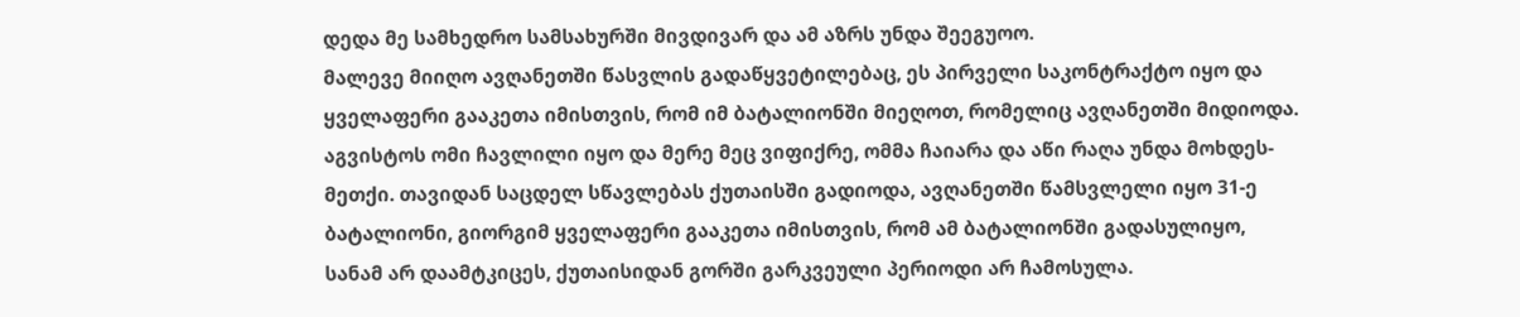დედა მე სამხედრო სამსახურში მივდივარ და ამ აზრს უნდა შეეგუოო.
მალევე მიიღო ავღანეთში წასვლის გადაწყვეტილებაც, ეს პირველი საკონტრაქტო იყო და ყველაფერი გააკეთა იმისთვის, რომ იმ ბატალიონში მიეღოთ, რომელიც ავღანეთში მიდიოდა. აგვისტოს ომი ჩავლილი იყო და მერე მეც ვიფიქრე, ომმა ჩაიარა და აწი რაღა უნდა მოხდეს-მეთქი. თავიდან საცდელ სწავლებას ქუთაისში გადიოდა, ავღანეთში წამსვლელი იყო 31-ე ბატალიონი, გიორგიმ ყველაფერი გააკეთა იმისთვის, რომ ამ ბატალიონში გადასულიყო, სანამ არ დაამტკიცეს, ქუთაისიდან გორში გარკვეული პერიოდი არ ჩამოსულა.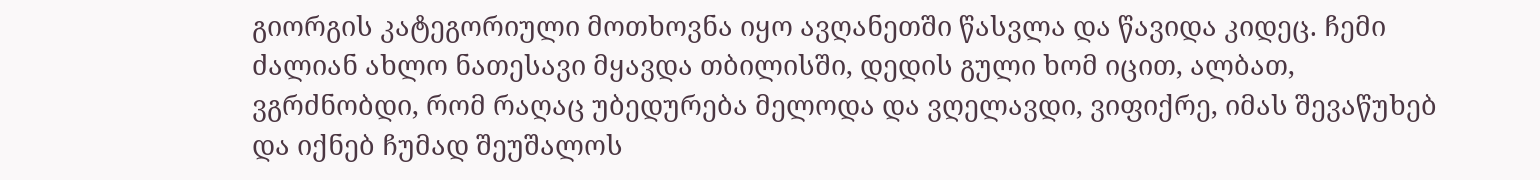გიორგის კატეგორიული მოთხოვნა იყო ავღანეთში წასვლა და წავიდა კიდეც. ჩემი ძალიან ახლო ნათესავი მყავდა თბილისში, დედის გული ხომ იცით, ალბათ, ვგრძნობდი, რომ რაღაც უბედურება მელოდა და ვღელავდი, ვიფიქრე, იმას შევაწუხებ და იქნებ ჩუმად შეუშალოს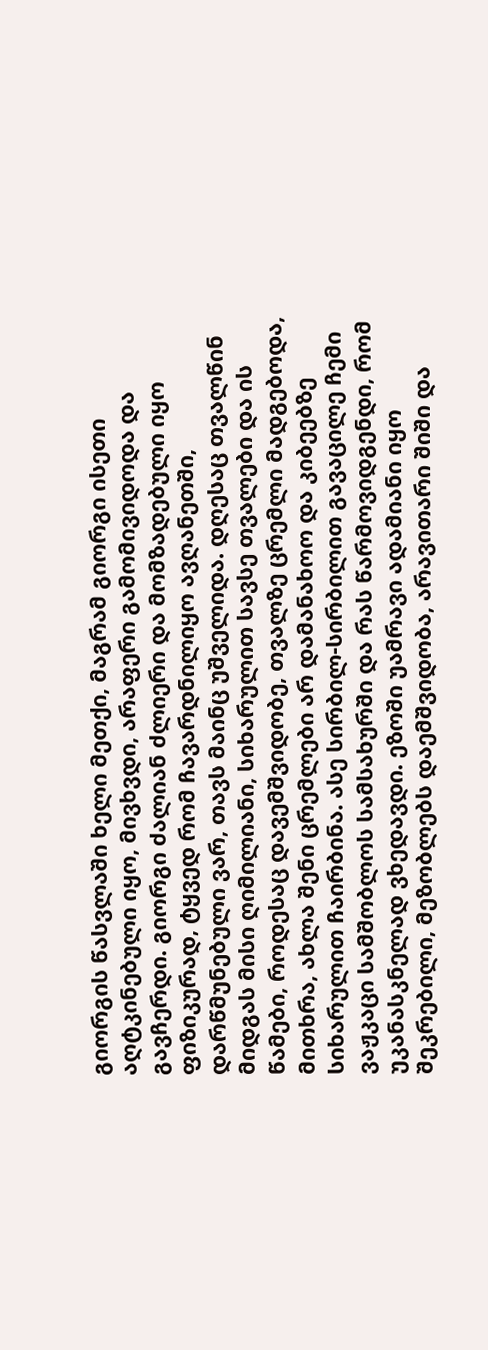გიორგის წასვლაში ხელი მეთქი, მაგრამ გიორგი ისეთი აღტკინებული იყო, მივხვდი, არაფერი გამომივიდოდა და გავჩერდი. გიორგი ძალიან ძლიერი და მომზადებული იყო ფიზიკურად, ტყვედ რომ ჩავარდნილიყო ავღანეთში, დარწმუნებული ვარ, თავს მაინც უშველიდა. დღესაც თვალწინ მიდგას მისი ღიმილიანი, სიხარულით სავსე თვალები და ის წამები, როდესაც დავემშვიდობე, თვალზე ცრემლი მადგებოდა, მითხრა, ახლა შენი ცრემლები არ დამანახოო და კიბეებზე სიხარულით ჩაირბინა. ასე სირბილ-სირბილით გავაცილე ჩემი ვაჟკაცი სამშობლოს სამსახურში და რას წარმოვიდგენდი, რომ უკანასკნელად ვხედავდი. ეზოში უამრავი ადამიანი იყო შეკრებილი, მეზობლებს დაემშვიდობა, არავითარი შიში და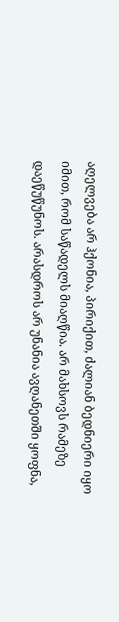აღელვება არ ჰქონია, პირიქით, ძალიან ბედნიერი იყო იმით, რომ საწადელს მიაღწია. არ მახსოვს რამეზე დაეწუწუნოს. არასდროს არ უნანია ავღანეთში ყოფნა,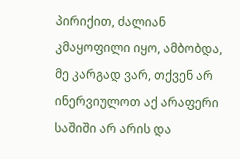პირიქით, ძალიან კმაყოფილი იყო, ამბობდა, მე კარგად ვარ, თქვენ არ ინერვიულოთ აქ არაფერი საშიში არ არის და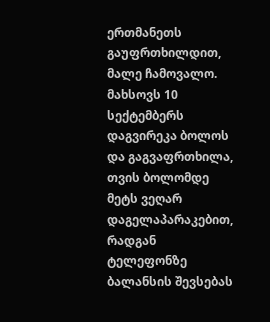ერთმანეთს გაუფრთხილდით, მალე ჩამოვალო. მახსოვს 10 სექტემბერს დაგვირეკა ბოლოს და გაგვაფრთხილა, თვის ბოლომდე მეტს ვეღარ დაგელაპარაკებით, რადგან ტელეფონზე ბალანსის შევსებას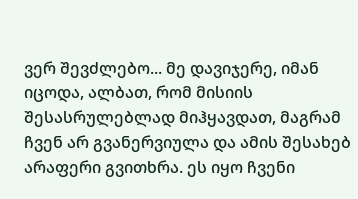ვერ შევძლებო... მე დავიჯერე, იმან იცოდა, ალბათ, რომ მისიის შესასრულებლად მიჰყავდათ, მაგრამ ჩვენ არ გვანერვიულა და ამის შესახებ არაფერი გვითხრა. ეს იყო ჩვენი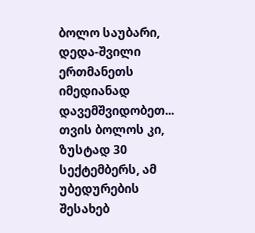ბოლო საუბარი, დედა-შვილი ერთმანეთს იმედიანად დავემშვიდობეთ... თვის ბოლოს კი, ზუსტად 30 სექტემბერს, ამ უბედურების შესახებ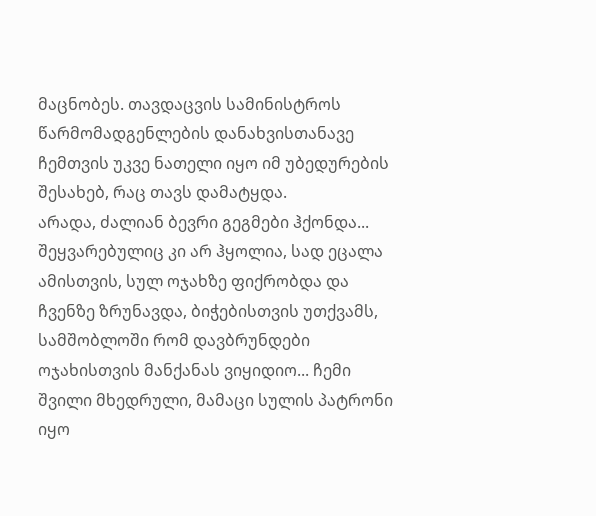მაცნობეს. თავდაცვის სამინისტროს წარმომადგენლების დანახვისთანავე ჩემთვის უკვე ნათელი იყო იმ უბედურების შესახებ, რაც თავს დამატყდა.
არადა, ძალიან ბევრი გეგმები ჰქონდა... შეყვარებულიც კი არ ჰყოლია, სად ეცალა ამისთვის, სულ ოჯახზე ფიქრობდა და ჩვენზე ზრუნავდა, ბიჭებისთვის უთქვამს, სამშობლოში რომ დავბრუნდები ოჯახისთვის მანქანას ვიყიდიო... ჩემი შვილი მხედრული, მამაცი სულის პატრონი იყო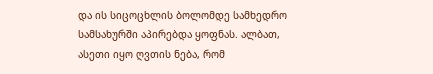და ის სიცოცხლის ბოლომდე სამხედრო სამსახურში აპირებდა ყოფნას. ალბათ, ასეთი იყო ღვთის ნება, რომ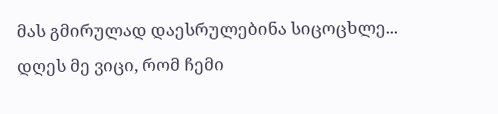მას გმირულად დაესრულებინა სიცოცხლე... დღეს მე ვიცი, რომ ჩემი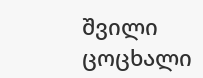შვილი ცოცხალი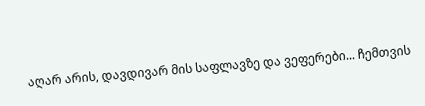აღარ არის, დავდივარ მის საფლავზე და ვეფერები... ჩემთვის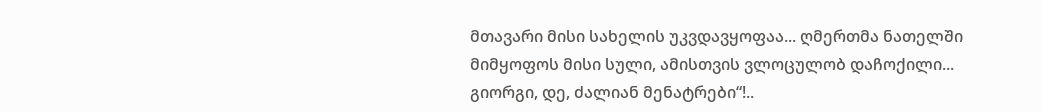მთავარი მისი სახელის უკვდავყოფაა... ღმერთმა ნათელში მიმყოფოს მისი სული, ამისთვის ვლოცულობ დაჩოქილი... გიორგი, დე, ძალიან მენატრები“!..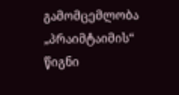გამომცემლობა „პრაიმტაიმის“ წიგნი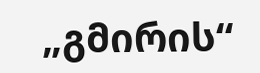„გმირის“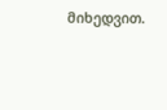მიხედვით.